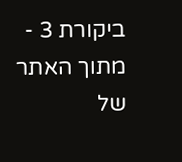ביקורת 3 - מתוך האתר של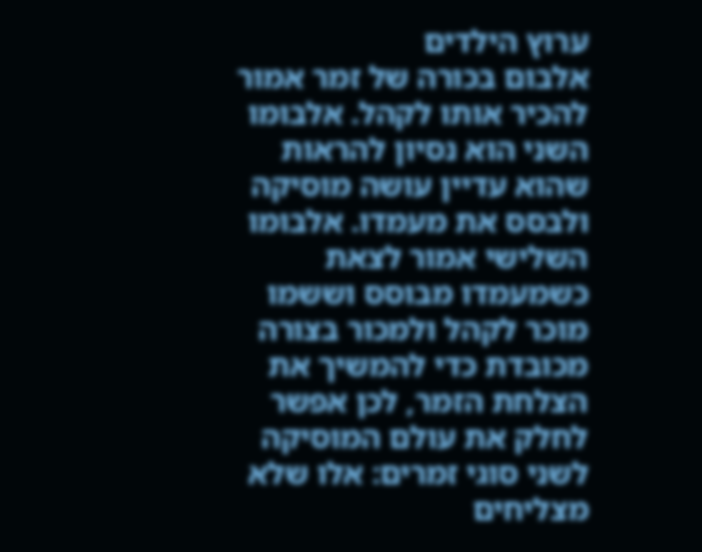ערוץ הילדים
אלבום בכורה של זמר אמור להכיר אותו לקהל. אלבומו השני הוא נסיון להראות שהוא עדיין עושה מוסיקה ולבסס את מעמדו. אלבומו השלישי אמור לצאת כשמעמדו מבוסס וששמו מוכר לקהל ולמכור בצורה מכובדת כדי להמשיך את הצלחת הזמר, לכן אפשר לחלק את עולם המוסיקה לשני סוגי זמרים: אלו שלא מצליחים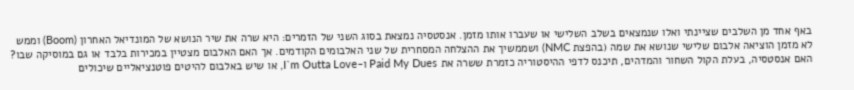באף אחד מן השלבים שציינתי ואלו שנמצאים בשלב השלישי או שעברו אותו מזמן. אנסטסיה נמצאת בסוג השני של הזמרים: היא שרה את שיר הנושא של המונדיאל האחרון (Boom) וממש לא מזמן הוציאה אלבום שלישי שנושא את שמה (בהפצת NMC) ושממשיך את ההצלחה המסחרית של שני האלבומים הקודמים. אך האם האלבום מצטיין במכירות בלבד או גם במוסיקה שבו? האם אנסטסיה, בעלת הקול השחור והמדהים, תיכנס לדפי ההיסטוריה כזמרת ששרה את Paid My Dues ו-I`m Outta Love, או שיש באלבום להיטים פוטנציאליים שיכולים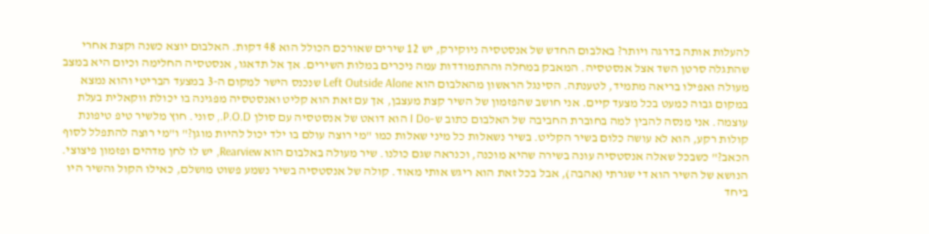להעלות אותה בדרגה ויותר? באלבום החדש של אנסטסיה ניוקירק, יש 12 שירים שאורכם הכולל הוא 48 דקות. האלבום יוצא כשנה וקצת אחרי שהתגלה סרטן השד אצל אנסטסיה. המאבק במחלה וההתמודדות עמה ניכרים במלות השירים. אך אל תדאגו, אנסטסיה החלימה וכיום היא במצב מעולה ואפילו בריאה מתמיד, לטענתה. הסינגל הראשון מהאלבום הוא Left Outside Alone שנכנס הישר למקום ה-3 במצעד הבריטי והוא נמצא במקום גבוה כמעט בכל מצעד קיים. אני חושב שהפזמון של השיר קצת מעצבן, אך עם זאת הוא קליט ואנסטסיה מפגינה בו יכולת ווקאלית בעלת עוצמה. אני מנסה להבין למה בחוברת החביבה של האלבום כתוב ש-I Do הוא דואט של אנסטסיה עם סולן P.O.D., סוני. חוץ מלשיר טיפ טיפונת קולות רקע, הוא לא עושה כלום בשיר הקליט. בשיר נשאלות כל מיני שאלות כמו "מי רוצה עולם בו ילד יכול להיות מוגן?" ו"מי רוצה להתפלל לסוף הכאב?" כשבכל שאלה אנסטסיה עונה בשירה שהיא מוכנה, וכנראה שגם כולנו. שיר מעולה באלבום הוא Rearview, יש לו לחן מדהים ופזמון פיצוצי. הנושא של השיר הוא די שגרתי (אהבה), אבל בכל זאת הוא ריגש אותי מאוד. קולה של אנסטסיה בשיר נשמע פשוט מושלם, כאילו הקול והשיר היו ביחד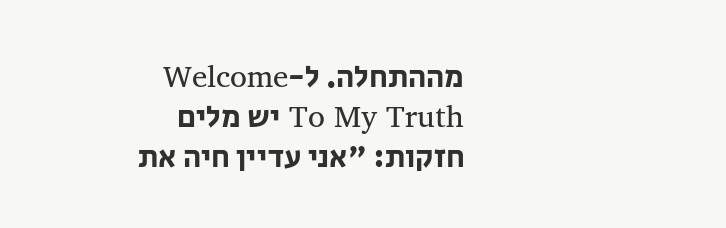מההתחלה. ל-Welcome To My Truth יש מלים חזקות: "אני עדיין חיה את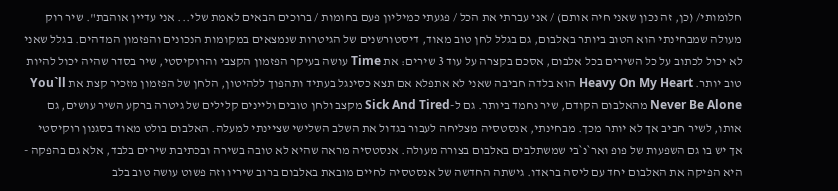חלומותי/ (כן, זה נכון שאני חיה אותם) / אני עברתי את הכל / פגעתי כמיליון פעם בחומות / ברוכים הבאים לאמת שלי... אני עדיין אוהבת". שיר רוק מעולה שמבחינתי הוא הטוב ביותר באלבום, גם בגלל לחן טוב מאוד, דיסטורשנים של הגיטרות שנמצאים במקומות הנכונים והפזמון המדהים. בגלל שאני לא יכול לכתוב על כל השירים בכל אלבום, אסכם בקצרה על עוד 3 שירים: את Time עושה בעיקר הפזמון הקצבי והרוקיסטי, שיר בסדר שהיה יכול להיות טוב יותר. Heavy On My Heart הוא בלדה חביבה שאני לא אתפלא אם תצא כסינגל בעתיד ותהפוך ללהיטון, הלחן של הפזמון מזכיר קצת את You`ll Never Be Alone מהאלבום הקודם, שיר נחמד ביותר. גם ל-Sick And Tired מקצב ולחן טובים וליינים קלילים של גיטרה ברקע השיר עושים, גם אותו, לשיר חביב אך לא יותר מכך. מבחינתי, אנסטסיה מצליחה לעבור בגדול את השלב השלישי שציינתי למעלה. האלבום בולט מאוד בסגנון רוקיסטי אך יש בו גם השפעות של פופ ואר`נ`בי שמשתלבים באלבום בצורה מעולה. אנסטסיה מראה שהיא לא טובה בשירה ובכתיבת שירים בלבד, אלא גם בהפקה - היא הפיקה את האלבום יחד עם ליסה בראדו. גישתה החדשה של אנסטסיה לחיים מובאת באלבום ברוב שיריו וזה פשוט עושה טוב בלב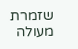שזמרת מעולה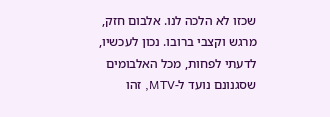שכזו לא הלכה לנו. אלבום חזק, מרגש וקצבי ברובו. נכון לעכשיו, לדעתי לפחות, מכל האלבומים שסגנונם נועד ל-MTV, זהו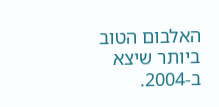האלבום הטוב ביותר שיצא ב-2004.